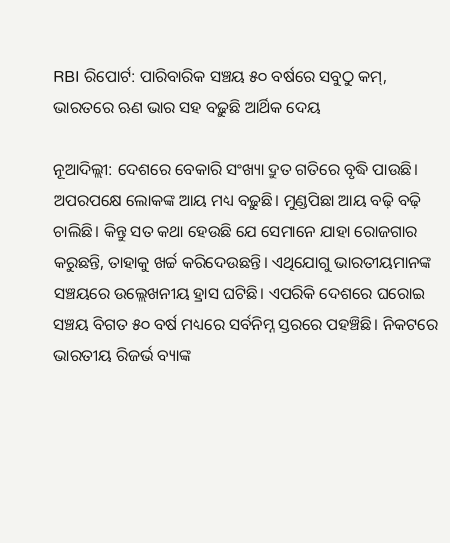RBI ରିପୋର୍ଟ: ପାରିବାରିକ ସଞ୍ଚୟ ୫୦ ବର୍ଷରେ ସବୁଠୁ କମ୍‌, ଭାରତରେ ଋଣ ଭାର ସହ ବଢ଼ୁଛି ଆର୍ଥିକ ଦେୟ

ନୂଆଦିଲ୍ଲୀ: ଦେଶରେ ବେକାରି ସଂଖ୍ୟା ଦ୍ରୁତ ଗତିରେ ବୃଦ୍ଧି ପାଉଛି। ଅପରପକ୍ଷେ ଲୋକଙ୍କ ଆୟ ମଧ୍ୟ ବଢ଼ୁଛି। ମୁଣ୍ଡପିଛା ଆୟ ବଢ଼ି ବଢ଼ି ଚାଲିଛି। କିନ୍ତୁ ସତ କଥା ହେଉଛି ଯେ ସେମାନେ ଯାହା ରୋଜଗାର କରୁଛନ୍ତି, ତାହାକୁ ଖର୍ଚ୍ଚ କରିଦେଉଛନ୍ତି। ଏଥିଯୋଗୁ ଭାରତୀୟମାନଙ୍କ ସଞ୍ଚୟରେ ଉଲ୍ଲେଖନୀୟ ହ୍ରାସ ଘଟିଛି। ଏପରିକି ଦେଶରେ ଘରୋଇ ସଞ୍ଚୟ ବିଗତ ୫୦ ବର୍ଷ ମଧ୍ୟରେ ସର୍ବନିମ୍ନ ସ୍ତରରେ ପହଞ୍ଚିଛି। ନିକଟରେ ଭାରତୀୟ ରିଜର୍ଭ ବ୍ୟାଙ୍କ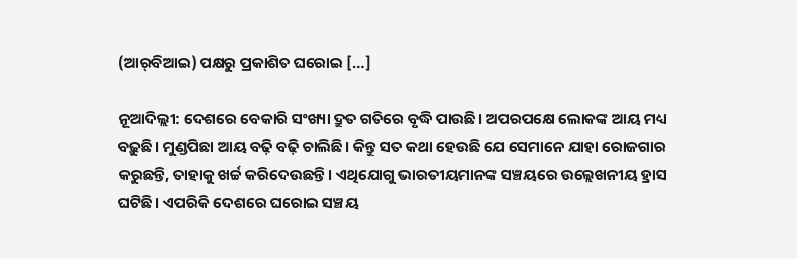(ଆର୍‌ବିଆଇ) ପକ୍ଷରୁ ପ୍ରକାଶିତ ଘରୋଇ […]

ନୂଆଦିଲ୍ଲୀ: ଦେଶରେ ବେକାରି ସଂଖ୍ୟା ଦ୍ରୁତ ଗତିରେ ବୃଦ୍ଧି ପାଉଛି। ଅପରପକ୍ଷେ ଲୋକଙ୍କ ଆୟ ମଧ୍ୟ ବଢ଼ୁଛି। ମୁଣ୍ଡପିଛା ଆୟ ବଢ଼ି ବଢ଼ି ଚାଲିଛି। କିନ୍ତୁ ସତ କଥା ହେଉଛି ଯେ ସେମାନେ ଯାହା ରୋଜଗାର କରୁଛନ୍ତି, ତାହାକୁ ଖର୍ଚ୍ଚ କରିଦେଉଛନ୍ତି। ଏଥିଯୋଗୁ ଭାରତୀୟମାନଙ୍କ ସଞ୍ଚୟରେ ଉଲ୍ଲେଖନୀୟ ହ୍ରାସ ଘଟିଛି। ଏପରିକି ଦେଶରେ ଘରୋଇ ସଞ୍ଚୟ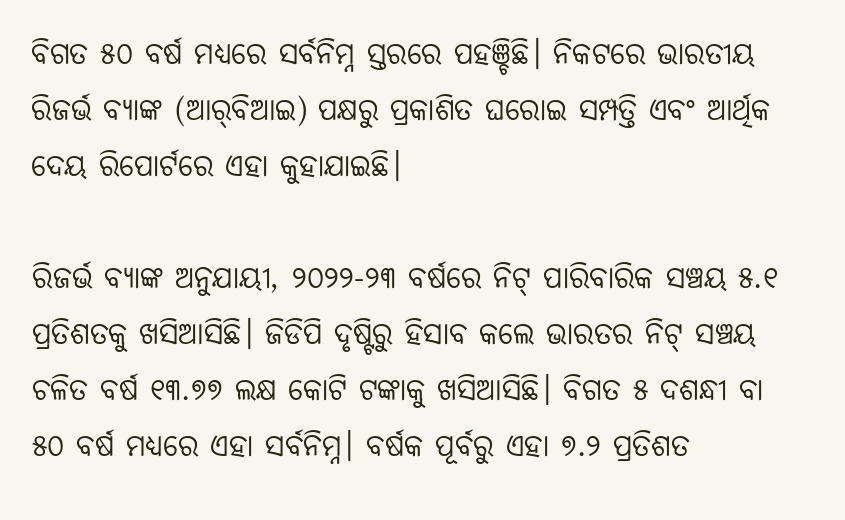ବିଗତ ୫୦ ବର୍ଷ ମଧ୍ୟରେ ସର୍ବନିମ୍ନ ସ୍ତରରେ ପହଞ୍ଚିଛି। ନିକଟରେ ଭାରତୀୟ ରିଜର୍ଭ ବ୍ୟାଙ୍କ (ଆର୍‌ବିଆଇ) ପକ୍ଷରୁ ପ୍ରକାଶିତ ଘରୋଇ ସମ୍ପତ୍ତି ଏବଂ ଆର୍ଥିକ ଦେୟ ରିପୋର୍ଟରେ ଏହା କୁହାଯାଇଛି।

ରିଜର୍ଭ ବ୍ୟାଙ୍କ ଅନୁଯାୟୀ, ୨୦୨୨-୨୩ ବର୍ଷରେ ନିଟ୍ ପାରିବାରିକ ସଞ୍ଚୟ ୫.୧ ପ୍ରତିଶତକୁ ଖସିଆସିଛି। ଜିଡିପି ଦୃଷ୍ଟିରୁ ହିସାବ କଲେ ଭାରତର ନିଟ୍ ସଞ୍ଚୟ ଚଳିତ ବର୍ଷ ୧୩.୭୭ ଲକ୍ଷ କୋଟି ଟଙ୍କାକୁ ଖସିଆସିଛି। ବିଗତ ୫ ଦଶନ୍ଧୀ ବା ୫୦ ବର୍ଷ ମଧ୍ୟରେ ଏହା ସର୍ବନିମ୍ନ। ବର୍ଷକ ପୂର୍ବରୁ ଏହା ୭.୨ ପ୍ରତିଶତ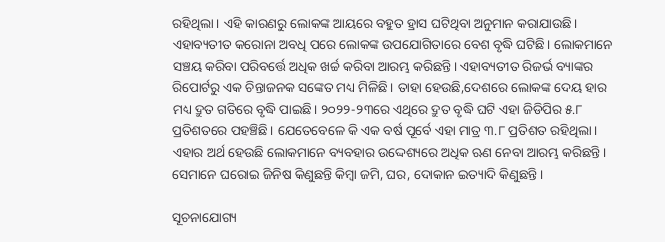ରହିଥିଲା। ଏହି କାରଣରୁ ଲୋକଙ୍କ ଆୟରେ ବହୁତ ହ୍ରାସ ଘଟିଥିବା ଅନୁମାନ କରାଯାଉଛି। ଏହାବ୍ୟତୀତ କରୋନା ଅବଧି ପରେ ଲୋକଙ୍କ ଉପଯୋଗିତାରେ ବେଶ ବୃଦ୍ଧି ଘଟିଛି। ଲୋକମାନେ ସଞ୍ଚୟ କରିବା ପରିବର୍ତ୍ତେ ଅଧିକ ଖର୍ଚ୍ଚ କରିବା ଆରମ୍ଭ କରିଛନ୍ତି। ଏହାବ୍ୟତୀତ ରିଜର୍ଭ ବ୍ୟାଙ୍କର ରିପୋର୍ଟରୁ ଏକ ଚିନ୍ତାଜନକ ସଙ୍କେତ ମଧ୍ୟ ମିଳିଛି। ତାହା ହେଉଛି,ଦେଶରେ ଲୋକଙ୍କ ଦେୟ ହାର ମଧ୍ୟ ଦ୍ରୁତ ଗତିରେ ବୃଦ୍ଧି ପାଇଛି। ୨୦୨୨-୨୩ରେ ଏଥିରେ ଦ୍ରୁତ ବୃଦ୍ଧି ଘଟି ଏହା ଜିଡିପିର ୫.୮ ପ୍ରତିଶତରେ ପହଞ୍ଚିଛି। ଯେତେବେଳେ କି ଏକ ବର୍ଷ ପୂର୍ବେ ଏହା ମାତ୍ର ୩.୮ ପ୍ରତିଶତ ରହିଥିଲା। ଏହାର ଅର୍ଥ ହେଉଛି ଲୋକମାନେ ବ୍ୟବହାର ଉଦ୍ଦେଶ୍ୟରେ ଅଧିକ ଋଣ ନେବା ଆରମ୍ଭ କରିଛନ୍ତି। ସେମାନେ ଘରୋଇ ଜିନିଷ କିଣୁଛନ୍ତି କିମ୍ବା ଜମି, ଘର, ଦୋକାନ ଇତ୍ୟାଦି କିଣୁଛନ୍ତି।

ସୂଚନାଯୋଗ୍ୟ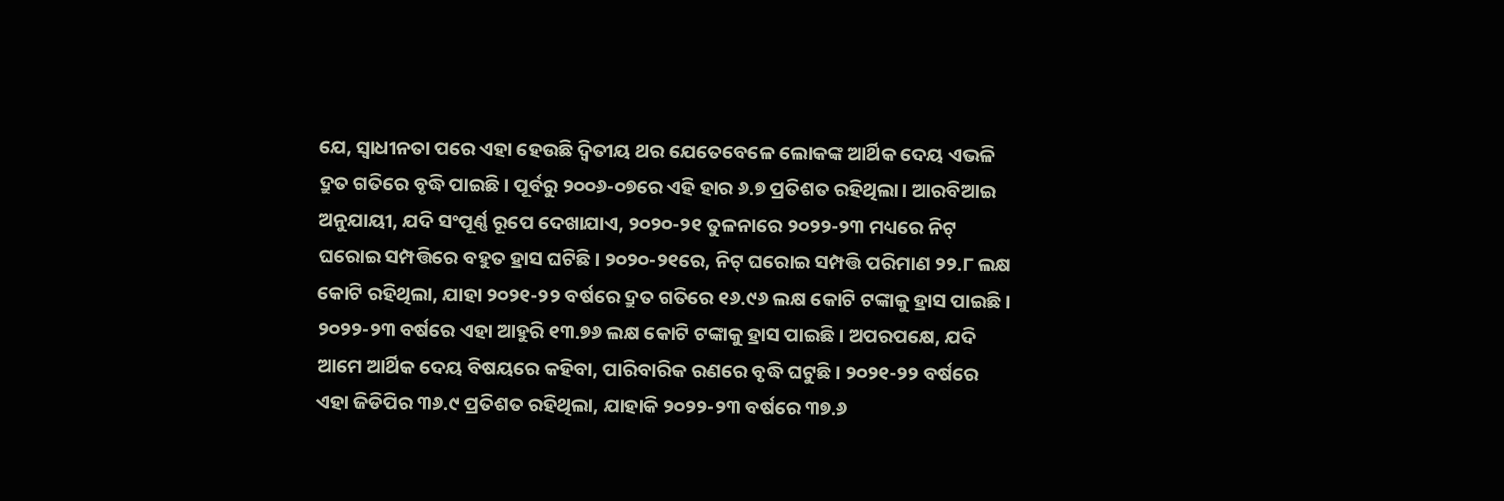ଯେ, ସ୍ୱାଧୀନତା ପରେ ଏହା ହେଉଛି ଦ୍ୱିତୀୟ ଥର ଯେତେବେଳେ ଲୋକଙ୍କ ଆର୍ଥିକ ଦେୟ ଏଭଳି ଦ୍ରୁତ ଗତିରେ ବୃଦ୍ଧି ପାଇଛି। ପୂର୍ବରୁ ୨୦୦୬-୦୭ରେ ଏହି ହାର ୬.୭ ପ୍ରତିଶତ ରହିଥିଲା। ଆରବିଆଇ ଅନୁଯାୟୀ, ଯଦି ସଂପୂର୍ଣ୍ଣ ରୂପେ ଦେଖାଯାଏ, ୨୦୨୦-୨୧ ତୁଳନାରେ ୨୦୨୨-୨୩ ମଧ୍ୟରେ ନିଟ୍ ଘରୋଇ ସମ୍ପତ୍ତିରେ ବହୁତ ହ୍ରାସ ଘଟିଛି। ୨୦୨୦-୨୧ରେ, ନିଟ୍ ଘରୋଇ ସମ୍ପତ୍ତି ପରିମାଣ ୨୨.୮ ଲକ୍ଷ କୋଟି ରହିଥିଲା, ଯାହା ୨୦୨୧-୨୨ ବର୍ଷରେ ଦ୍ରୁତ ଗତିରେ ୧୬.୯୬ ଲକ୍ଷ କୋଟି ଟଙ୍କାକୁ ହ୍ରାସ ପାଇଛି। ୨୦୨୨-୨୩ ବର୍ଷରେ ଏହା ଆହୁରି ୧୩.୭୬ ଲକ୍ଷ କୋଟି ଟଙ୍କାକୁ ହ୍ରାସ ପାଇଛି। ଅପରପକ୍ଷେ, ଯଦି ଆମେ ଆର୍ଥିକ ଦେୟ ବିଷୟରେ କହିବା, ପାରିବାରିକ ରଣରେ ବୃଦ୍ଧି ଘଟୁଛି। ୨୦୨୧-୨୨ ବର୍ଷରେ ଏହା ଜିଡିପିର ୩୬.୯ ପ୍ରତିଶତ ରହିଥିଲା, ଯାହାକି ୨୦୨୨-୨୩ ବର୍ଷରେ ୩୭.୬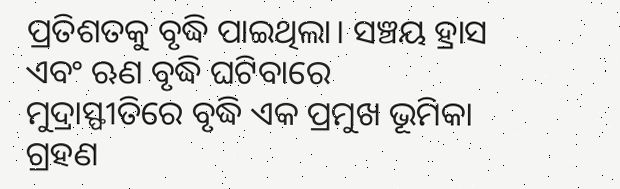ପ୍ରତିଶତକୁ ବୃଦ୍ଧି ପାଇଥିଲା। ସଞ୍ଚୟ ହ୍ରାସ ଏବଂ ଋଣ ବୃଦ୍ଧି ଘଟିବାରେ ମୁଦ୍ରାସ୍ଫୀତିରେ ବୃଦ୍ଧି ଏକ ପ୍ରମୁଖ ଭୂମିକା ଗ୍ରହଣ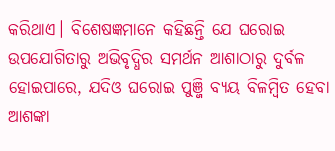କରିଥାଏ। ବିଶେଷଜ୍ଞମାନେ କହିଛନ୍ତି ଯେ ଘରୋଇ ଉପଯୋଗିତାରୁ ଅଭିବୃଦ୍ଧିର ସମର୍ଥନ ଆଶାଠାରୁ ଦୁର୍ବଳ ହୋଇପାରେ, ଯଦିଓ ଘରୋଇ ପୁଞ୍ଜି ବ୍ୟୟ ବିଳମ୍ବିତ ହେବା ଆଶଙ୍କା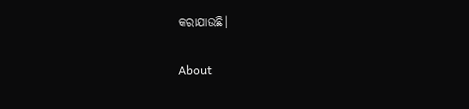କରାଯାଉଛି।

About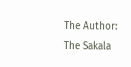The Author: The Sakala